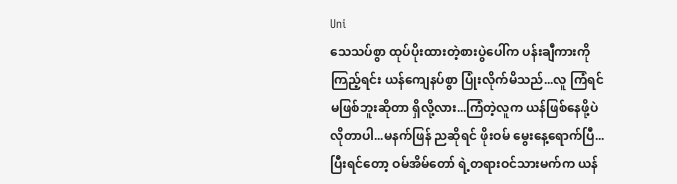Uni
သေသပ်စွာ ထုပ်ပိုးထားတဲ့စားပွဲပေါ်က ပန်းချီကားကို ကြည့်ရင်း ယန်ကျေနပ်စွာ ပြုံးလိုက်မိသည်...လူ ကြံရင်မဖြစ်ဘူးဆိုတာ ရှိလို့လား...ကြံတဲ့လူက ယန်ဖြစ်နေဖို့ပဲ လိုတာပါ...မနက်ဖြန် ညဆိုရင် ဖိုးဝမ် မွေးနေ့ရောက်ပြီ...
ပြီးရင်တော့ ဝမ်အိမ်တော် ရဲ့တရားဝင်သားမက်က ယန်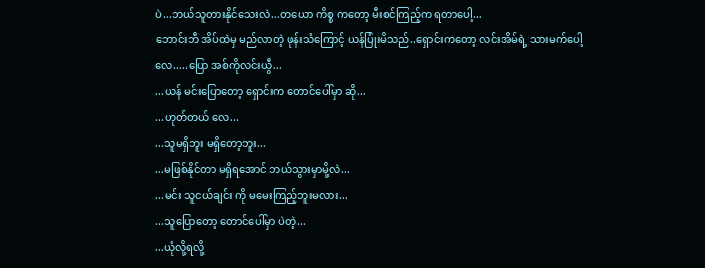ပဲ...ဘယ်သူတားနိုင်သေးလဲ...တယော ကိစ္စ ကတော့ မီးစင်ကြည့်က ရတာပေါ့...
ဘောင်းဘီ အိပ်ထဲမှ မည်လာတဲ့ ဖုန်းသံကြောင့် ယန်ပြုံးမိသည်..ရှောင်းကတော့ လင်းအိမ်ရဲ့ သားမက်ပေါ့လေ.....ပြော အစ်ကိုလင်းယွီ...
...ယန် မင်းပြောတော့ ရှောင်းက တောင်ပေါ်မှာ ဆို...
...ဟုတ်တယ် လေ...
...သူမရှိဘူး မရှိတော့ဘူး...
...မဖြစ်နိုင်တာ မရှိရအောင် ဘယ်သွားမှာမို့လဲ...
...မင်း သူငယ်ချင်း ကို မမေးကြည့်ဘူးမလား...
...သူပြောတော့ တောင်ပေါ်မှာ ပဲတဲ့...
...ယုံလို့ရလို့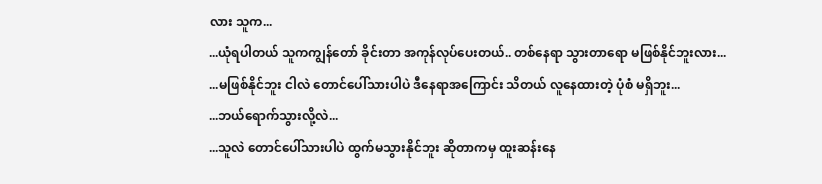လား သူက...
...ယုံရပါတယ် သူကကျွန်တော် ခိုင်းတာ အကုန်လုပ်ပေးတယ်.. တစ်နေရာ သွားတာရော မဖြစ်နိုင်ဘူးလား...
...မဖြစ်နိုင်ဘူး ငါလဲ တောင်ပေါ်သားပါပဲ ဒီနေရာအကြောင်း သိတယ် လူနေထားတဲ့ ပုံစံ မရှိဘူး...
...ဘယ်ရောက်သွားလို့လဲ...
...သူလဲ တောင်ပေါ်သားပါပဲ ထွက်မသွားနိုင်ဘူး ဆိုတာကမှ ထူးဆန်းနေ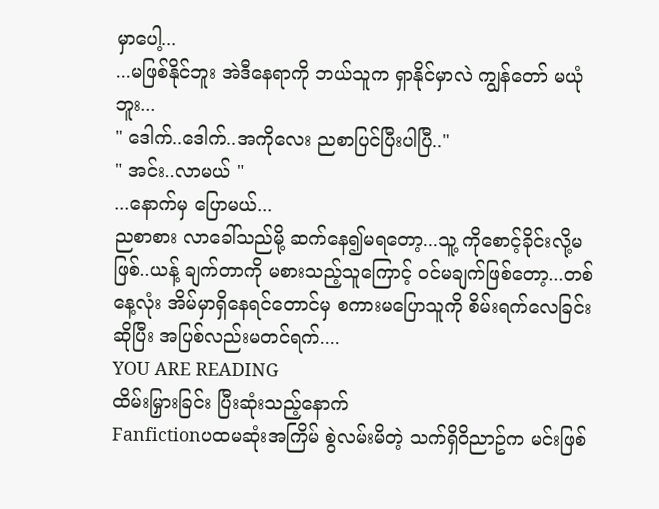မှာပေါ့...
...မဖြစ်နိုင်ဘူး အဲဒီနေရာကို ဘယ်သူက ရှာနိုင်မှာလဲ ကျွန်တော် မယုံဘူး...
" ဒေါက်..ဒေါက်..အကိုလေး ညစာပြင်ပြီးပါပြီ.."
" အင်း..လာမယ် "
...နောက်မှ ပြောမယ်...
ညစာစား လာခေါ်သည်မို့ ဆက်နေ၍မရတော့...သူ့ ကိုစောင့်ခိုင်းလို့မဖြစ်..ယန့် ချက်တာကို မစားသည့်သူကြောင့် ဝင်မချက်ဖြစ်တော့...တစ်နေ့လုံး အိမ်မှာရှိနေရင်တောင်မှ စကားမပြောသူကို စိမ်းရက်လေခြင်း ဆိုပြီး အပြစ်လည်းမတင်ရက်....
YOU ARE READING
ထိမ်းမြှားခြင်း ပြီးဆုံးသည့်နောက်
Fanfictionပထမဆုံးအကြိမ် စွဲလမ်းမိတဲ့ သက်ရှိဝိညာဥ်က မင်းဖြစ်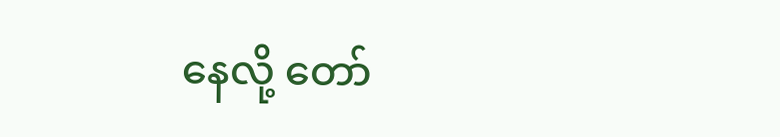နေလို့ တော်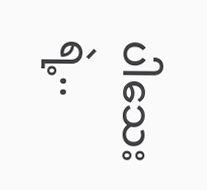ပါသေးရဲ့..